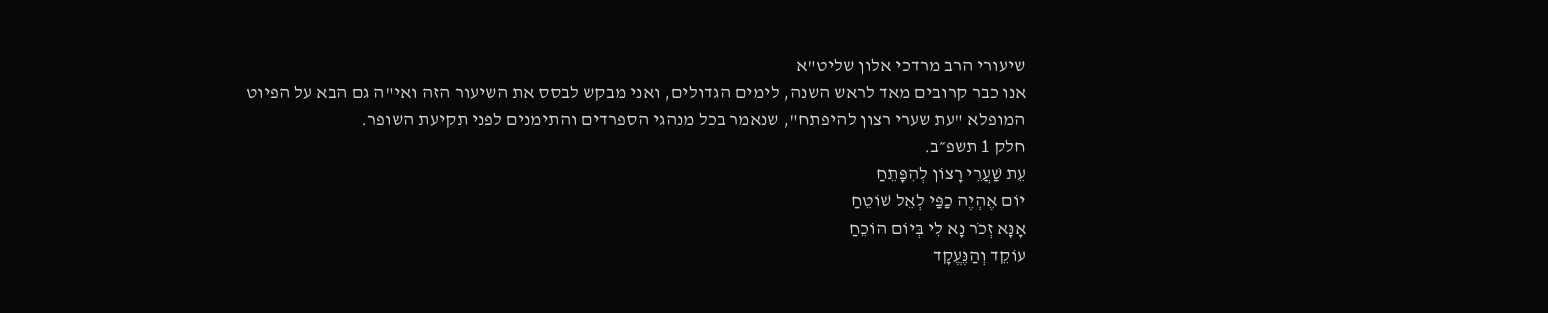שיעורי הרב מרדכי אלון שליט"א
אנו כבר קרובים מאד לראש השנה, לימים הגדולים, ואני מבקש לבסס את השיעור הזה ואי"ה גם הבא על הפיוט המופלא "עת שערי רצון להיפתח", שנאמר בכל מנהגי הספרדים והתימנים לפני תקיעת השופר.
חלק 1 תשפ״ב.
עֵת שַׁעֲרֵי רָצוֹן לְהִפָּתֵחַ
יוֹם אֶהְיֶה כַפַּי לְאֵל שׁוֹטֵחַ
אָנָּא זְכֹר נָא לִי בְּיוֹם הוֹכֵחַ
עוֹקֵד וְהַנֶּעֱקָד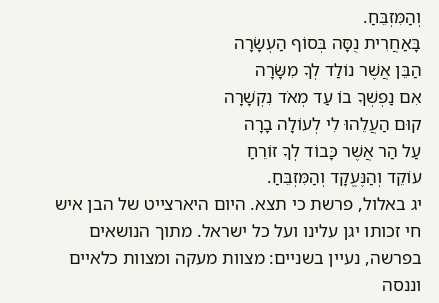וְהַמִּזְבֵּחַ.
בָּאַחֲרִית נֻסָּה בְּסוֹף הַעְשָׂרָה
הַבֵּן אֲשֶׁר נוֹלַד לְךָ מִשָּׂרָה
אִם נַפְשְׁךָ בוֹ עַד מְאֹד נִקְשָׁרָה
קוּם הַעֲלֵהוּ לִי לְעוֹלָה בָרָה
עַל הַר אֲשֶׁר כָּבוֹד לְךָ זוֹרֵחַ
עוֹקֵד וְהַנֶּעֱקָד וְהַמִּזְבֵּחַ.
יג באלול, פרשת כי תצא. היום היארצייט של הבן איש חי זכותו יגן עלינו ועל כל ישראל. מתוך הנושאים בפרשה, נעיין בשניים: מצוות מעקה ומצוות כלאיים וננסה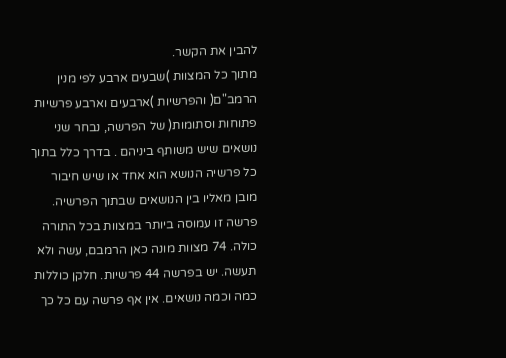להבין את הקשר.
מתוך כל המצוות )שבעים ארבע לפי מנין הרמב"ם( והפרשיות )ארבעים וארבע פרשיות פתוחות וסתומות( של הפרשה, נבחר שני נושאים שיש משותף ביניהם . בדרך כלל בתוך כל פרשיה הנושא הוא אחד או שיש חיבור מובן מאליו בין הנושאים שבתוך הפרשיה.
פרשה זו עמוסה ביותר במצוות בכל התורה כולה. 74 מצוות מונה כאן הרמבם, עשה ולא תעשה. יש בפרשה 44 פרשיות. חלקן כוללות כמה וכמה נושאים. אין אף פרשה עם כל כך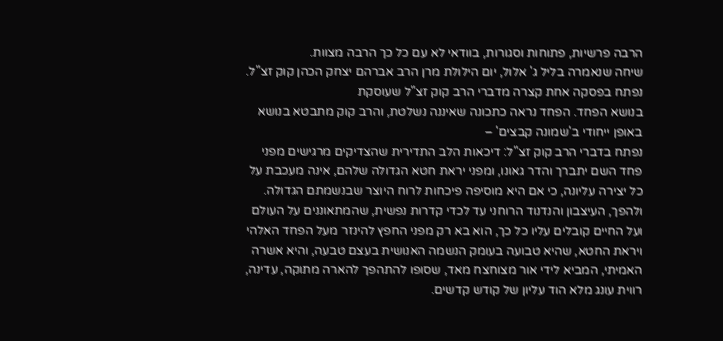הרבה פרשיות, פתוחות וסגורות, בוודאי לא עם כל כך הרבה מצוות.
שיחה שנאמרה בליל ג' אלול, יום הילולת מרן הרב אברהם יצחק הכהן קוק זצ"ל. נפתח בפסקה אחת קצרה מדברי הרב קוק זצ"ל שעוסקת
בנושא הפחד. הפחד נראה כתכונה שאיננה נשלטת, והרב קוק מתבטא בנושא באופן ייחודי ב'שמונה קבצים' –
נפתח בדברי הרב קוק זצ"ל: דיכאות הלב התדירית שהצדיקים מרגישים מפני פחד השם יתברך והדר גאונו, ומפני יראת חטא הגדולה שלהם, אינה מעכבת על כל יצירה עליונה, כי אם היא מוסיפה פיכחות לרוח היוצר שבנשמתם הגדולה. ולהפך, העיצבון והנדנוד הרוחני עד לכדי קדרות נפשית, שהמתאוננים על העולם ועל החיים קובלים עליו כל כך, הוא בא רק מפני החפץ להינזר מעל הפחד האלהי ויראת החטא, שהיא טבועה בעומק הנשמה האנושית בעצם טבעה, והיא אשרה האמיתי, המביא לידי אור מצוחצח מאד, שסופו להתהפך להארה מתוקה, עדינה, רווית עונג מלא הוד עליון של קודש קדשים.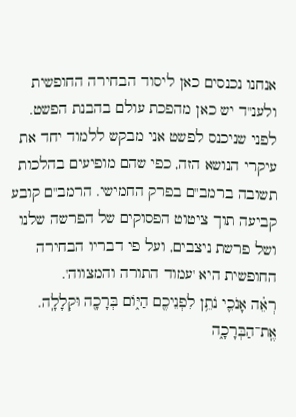אנחנו נכנסים כאן ליסוד הבחירה החופשית ולענ"ד יש כאן מהפכת עולם בהבנת הפשט. לפני שניכנס לפשט אני מבקש ללמוד יחד את עיקרי הנושא הזה, כפי שהם מופיעים בהלכות
תשובה ברמב"ם בפרק החמישי. הרמב"ם קובע קביעה תוך ציטוט הפסוקים של הפרשה שלנו ושל פרשת ניצבים, ועל פי דבריו הבחירה החופשית היא 'עמוד התורה והמצווה'.
רְאֵ֗ה אָנֹכִ֛י נֹתֵ֥ן לִפְנֵיכֶ֖ם הַיּ֑וֹם בְּרָכָ֖ה וּקְלָלָֽה. אֶֽת־הַבְּרָכָ֑ה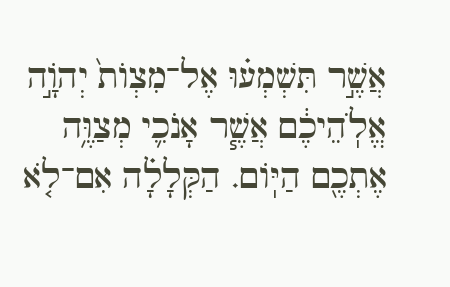אֲשֶׁ֣ר תִּשְׁמְע֗וּ אֶל־מִצְוֺת֙ יְהֹוָ֣ה אֱלֹֽהֵיכֶ֔ם אֲשֶׁ֧ר אָנֹכִ֛י מְצַוֶּ֥ה אֶתְכֶ֖ם הַיּֽוֹם. הַקְּלָלָ֗ה אִם־לֹ֤א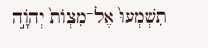תִשְׁמְעוּ֙ אֶל־מִצְוֺת֙ יְהֹוָ֣ה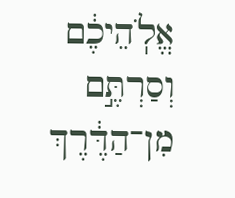אֱלֹֽהֵיכֶ֔ם וְסַרְתֶּ֣ם מִן־הַדֶּ֔רֶךְ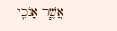אֲשֶׁ֧ר אָנֹכִ֛י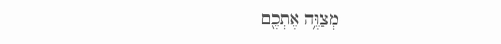מְצַוֶּ֥ה אֶתְכֶ֖ם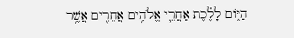הַיּ֑וֹם לָלֶ֗כֶת אַחֲרֵ֛י אֱלֹהִ֥ים אֲחֵרִ֖ים אֲשֶׁ֥ר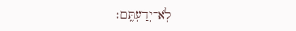לֹֽא־יְדַעְתֶּֽם׃